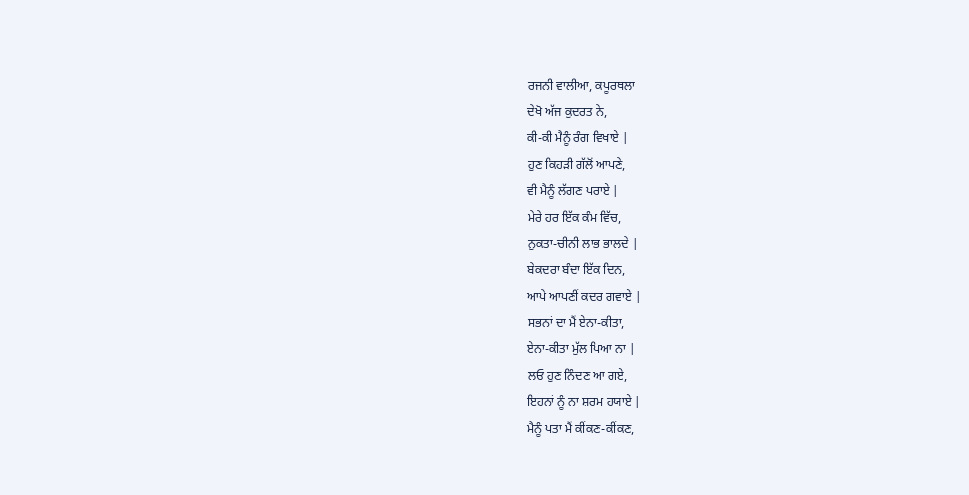ਰਜਨੀ ਵਾਲੀਆ, ਕਪੂਰਥਲਾ
ਦੇਖੋ ਅੱਜ ਕੁਦਰਤ ਨੇ,
ਕੀ-ਕੀ ਮੈਨੂੰ ਰੰਗ ਵਿਖਾਏ |
ਹੁਣ ਕਿਹੜੀ ਗੱਲੋਂ ਆਪਣੇ,
ਵੀ ਮੈਨੂੰ ਲੱਗਣ ਪਰਾਏ |
ਮੇਰੇ ਹਰ ਇੱਕ ਕੰਮ ਵਿੱਚ,
ਨੁਕਤਾ-ਚੀਨੀ ਲਾਭ ਭਾਲਦੇ |
ਬੇਕਦਰਾ ਬੰਦਾ ਇੱਕ ਦਿਨ,
ਆਪੇ ਆਪਣੀਂ ਕਦਰ ਗਵਾਏ |
ਸਭਨਾਂ ਦਾ ਮੈਂ ਏਨਾ-ਕੀਤਾ,
ਏਨਾ-ਕੀਤਾ ਮੁੱਲ ਪਿਆ ਨਾ |
ਲਓ ਹੁਣ ਨਿੰਦਣ ਆ ਗਏ,
ਇਹਨਾਂ ਨੂੰ ਨਾ ਸ਼ਰਮ ਹਯਾਏ |
ਮੈਨੂੰ ਪਤਾ ਮੈਂ ਕੀਂਕਣ-ਕੀਂਕਣ,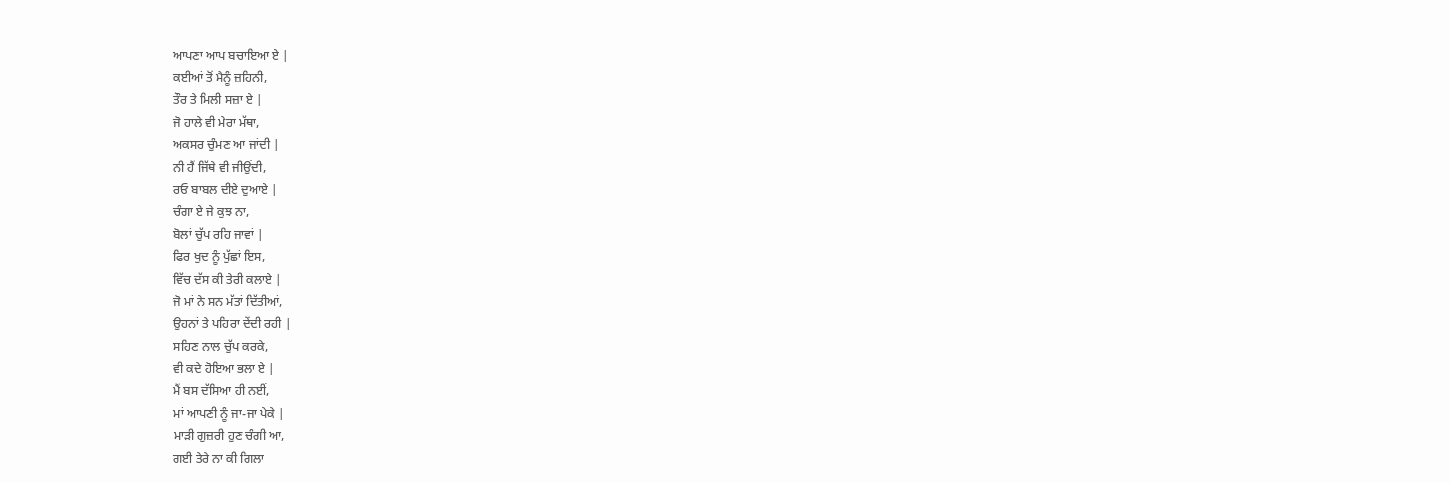ਆਪਣਾ ਆਪ ਬਚਾਇਆ ਏ |
ਕਈਆਂ ਤੋਂ ਮੈਨੂੰ ਜ਼ਹਿਨੀ,
ਤੌਰ ਤੇ ਮਿਲੀ ਸਜ਼ਾ ਏ |
ਜੋ ਹਾਲੇ ਵੀ ਮੇਰਾ ਮੱਥਾ,
ਅਕਸਰ ਚੁੰਮਣ ਆ ਜਾਂਦੀ |
ਨੀ ਹੈਂ ਜਿੱਥੇ ਵੀ ਜੀਉਂਦੀ,
ਰਓ ਬਾਬਲ ਦੀਏ ਦੁਆਏ |
ਚੰਗਾ ਏ ਜੇ ਕੁਝ ਨਾ,
ਬੋਲਾਂ ਚੁੱਪ ਰਹਿ ਜਾਵਾਂ |
ਫਿਰ ਖੁਦ ਨੂੰ ਪੁੱਛਾਂ ਇਸ,
ਵਿੱਚ ਦੱਸ ਕੀ ਤੇਰੀ ਕਲਾਏ |
ਜੋ ਮਾਂ ਨੇ ਸਨ ਮੱਤਾਂ ਦਿੱਤੀਆਂ,
ਉਹਨਾਂ ਤੇ ਪਹਿਰਾ ਦੇਂਦੀ ਰਹੀ |
ਸਹਿਣ ਨਾਲ ਚੁੱਪ ਕਰਕੇ,
ਵੀ ਕਦੇ ਹੋਇਆ ਭਲਾ ਏ |
ਮੈਂ ਬਸ ਦੱਸਿਆ ਹੀ ਨਈਂ,
ਮਾਂ ਆਪਣੀ ਨੂੰ ਜਾ-ਜਾ ਪੇਕੇ |
ਮਾੜੀ ਗੁਜ਼ਰੀ ਹੁਣ ਚੰਗੀ ਆ,
ਗਈ ਤੇਰੇ ਨਾ ਕੀ ਗਿਲਾ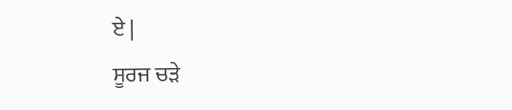ਏ |
ਸੂਰਜ ਚੜੇ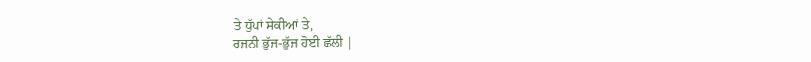ਤੇ ਧੁੱਪਾਂ ਸੇਕੀਆਂ ਤੇ,
ਰਜਨੀ ਭੁੱਜ-ਭੁੱਜ ਹੋਈ ਛੱਲੀ |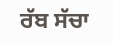ਰੱਬ ਸੱਚਾ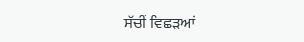ਸੱਚੀਂ ਵਿਛੜਆਂ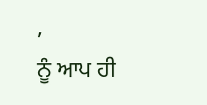,
ਨੂੰ ਆਪ ਹੀ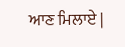ਆਣ ਮਿਲਾਏ |